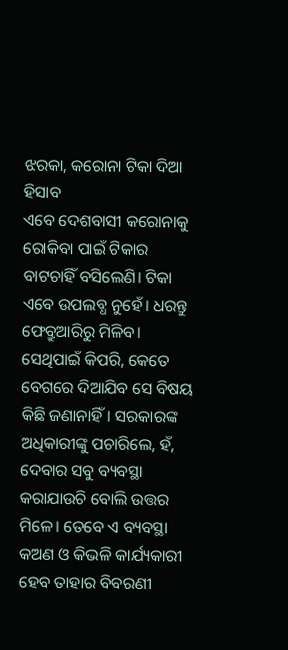ଝରକା, କରୋନା ଟିକା ଦିଆ ହିସାବ
ଏବେ ଦେଶବାସୀ କରୋନାକୁ ରୋକିବା ପାଇଁ ଟିକାର ବାଟଚାହିଁ ବସିଲେଣି। ଟିକା ଏବେ ଉପଲବ୍ଧ ନୁହେଁ। ଧରନ୍ତୁ ଫେବ୍ରୁଆରିରୁ ମିଳିବ। ସେଥିପାଇଁ କିପରି, କେତେ ବେଗରେ ଦିଆଯିବ ସେ ବିଷୟ କିଛି ଜଣାନାହିଁ। ସରକାରଙ୍କ ଅଧିକାରୀଙ୍କୁ ପଚାରିଲେ, ହଁ, ଦେବାର ସବୁ ବ୍ୟବସ୍ଥା କରାଯାଉଚି ବୋଲି ଉତ୍ତର ମିଳେ। ତେବେ ଏ ବ୍ୟବସ୍ଥା କଅଣ ଓ କିଭଳି କାର୍ଯ୍ୟକାରୀ ହେବ ତାହାର ବିବରଣୀ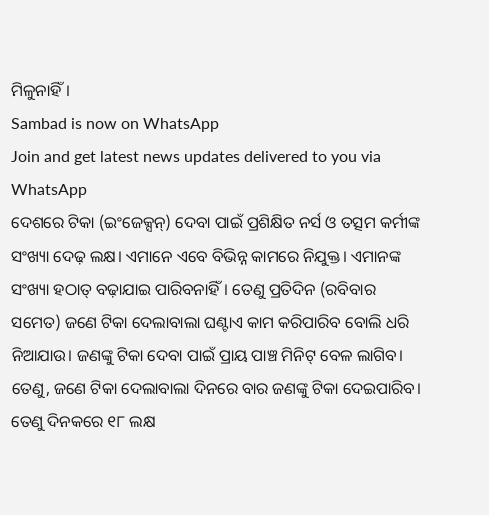ମିଳୁନାହିଁ।
Sambad is now on WhatsApp
Join and get latest news updates delivered to you via WhatsApp
ଦେଶରେ ଟିକା (ଇଂଜେକ୍ସନ୍) ଦେବା ପାଇଁ ପ୍ରଶିକ୍ଷିତ ନର୍ସ ଓ ତତ୍ସମ କର୍ମୀଙ୍କ ସଂଖ୍ୟା ଦେଢ଼ ଲକ୍ଷ। ଏମାନେ ଏବେ ବିଭିନ୍ନ କାମରେ ନିଯୁକ୍ତ। ଏମାନଙ୍କ ସଂଖ୍ୟା ହଠାତ୍ ବଢ଼ାଯାଇ ପାରିବନାହିଁ। ତେଣୁ ପ୍ରତିଦିନ (ରବିବାର ସମେତ) ଜଣେ ଟିକା ଦେଲାବାଲା ଘଣ୍ଟାଏ କାମ କରିପାରିବ ବୋଲି ଧରି ନିଆଯାଉ। ଜଣଙ୍କୁ ଟିକା ଦେବା ପାଇଁ ପ୍ରାୟ ପାଞ୍ଚ ମିନିଟ୍ ବେଳ ଲାଗିବ। ତେଣୁ, ଜଣେ ଟିକା ଦେଲାବାଲା ଦିନରେ ବାର ଜଣଙ୍କୁ ଟିକା ଦେଇପାରିବ। ତେଣୁ ଦିନକରେ ୧୮ ଲକ୍ଷ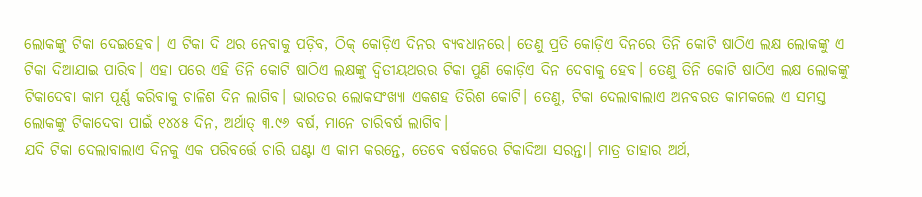ଲୋକଙ୍କୁ ଟିକା ଦେଇହେବ। ଏ ଟିକା ଦି ଥର ନେବାକୁ ପଡ଼ିବ, ଠିକ୍ କୋଡ଼ିଏ ଦିନର ବ୍ୟବଧାନରେ। ତେଣୁ ପ୍ରତି କୋଡ଼ିଏ ଦିନରେ ତିନି କୋଟି ଷାଠିଏ ଲକ୍ଷ ଲୋକଙ୍କୁ ଏ ଟିକା ଦିଆଯାଇ ପାରିବ। ଏହା ପରେ ଏହି ତିନି କୋଟି ଷାଠିଏ ଲକ୍ଷଙ୍କୁ ଦ୍ବିତୀୟଥରର ଟିକା ପୁଣି କୋଡ଼ିଏ ଦିନ ଦେବାକୁ ହେବ। ତେଣୁ ତିନି କୋଟି ଷାଠିଏ ଲକ୍ଷ ଲୋକଙ୍କୁ ଟିକାଦେବା କାମ ପୂର୍ଣ୍ଣ କରିବାକୁ ଚାଳିଶ ଦିନ ଲାଗିବ। ଭାରତର ଲୋକସଂଖ୍ୟା ଏକଶହ ତିରିଶ କୋଟି। ତେଣୁ, ଟିକା ଦେଲାବାଲାଏ ଅନବରତ କାମକଲେ ଏ ସମସ୍ତ ଲୋକଙ୍କୁ ଟିକାଦେବା ପାଇଁ ୧୪୪୫ ଦିନ, ଅର୍ଥାତ୍ ୩.୯୬ ବର୍ଷ, ମାନେ ଚାରିବର୍ଷ ଲାଗିବ।
ଯଦି ଟିକା ଦେଲାବାଲାଏ ଦିନକୁ ଏକ ପରିବର୍ତ୍ତେ ଚାରି ଘଣ୍ଟା ଏ କାମ କରନ୍ତେ, ତେବେ ବର୍ଷକରେ ଟିକାଦିଆ ସରନ୍ତା। ମାତ୍ର ତାହାର ଅର୍ଥ,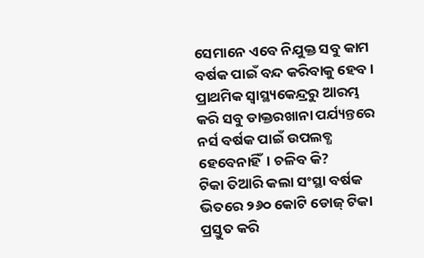ସେମାନେ ଏବେ ନିଯୁକ୍ତ ସବୁ କାମ ବର୍ଷକ ପାଇଁ ବନ୍ଦ କରିବାକୁ ହେବ। ପ୍ରାଥମିକ ସ୍ବାସ୍ଥ୍ୟକେନ୍ଦ୍ରରୁ ଆରମ୍ଭ କରି ସବୁ ଡାକ୍ତରଖାନା ପର୍ଯ୍ୟନ୍ତରେ ନର୍ସ ବର୍ଷକ ପାଇଁ ଉପଲବ୍ଧ ହେବେନାହିଁ। ଚଳିବ କି?
ଟିକା ତିଆରି କଲା ସଂସ୍ଥା ବର୍ଷକ ଭିତରେ ୨୬୦ କୋଟି ଡୋଜ୍ ଟିକା ପ୍ରସ୍ତୁତ କରି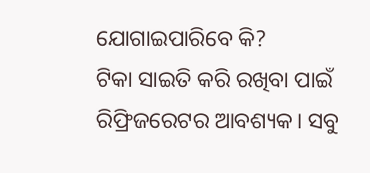ଯୋଗାଇପାରିବେ କି?
ଟିକା ସାଇତି କରି ରଖିବା ପାଇଁ ରିଫ୍ରିଜରେଟର ଆବଶ୍ୟକ। ସବୁ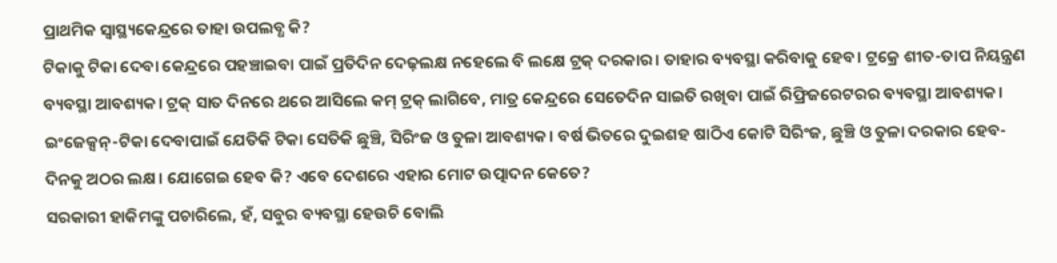ପ୍ରାଥମିକ ସ୍ବାସ୍ଥ୍ୟକେନ୍ଦ୍ରରେ ତାହା ଉପଲବ୍ଧ କି?
ଟିକାକୁ ଟିକା ଦେବା କେନ୍ଦ୍ରରେ ପହଞ୍ଚାଇବା ପାଇଁ ପ୍ରତିଦିନ ଦେଢ଼ଲକ୍ଷ ନହେଲେ ବି ଲକ୍ଷେ ଟ୍ରକ୍ ଦରକାର। ତାହାର ବ୍ୟବସ୍ଥା କରିବାକୁ ହେବ। ଟ୍ରକ୍ରେ ଶୀତ-ତାପ ନିୟନ୍ତ୍ରଣ ବ୍ୟବସ୍ଥା ଆବଶ୍ୟକ। ଟ୍ରକ୍ ସାତ ଦିନରେ ଥରେ ଆସିଲେ କମ୍ ଟ୍ରକ୍ ଲାଗିବେ, ମାତ୍ର କେନ୍ଦ୍ରରେ ସେତେଦିନ ସାଇତି ରଖିବା ପାଇଁ ରିଫ୍ରିଜରେଟରର ବ୍ୟବସ୍ଥା ଆବଶ୍ୟକ।
ଇଂଜେକ୍ସନ୍-ଟିକା ଦେବାପାଇଁ ଯେତିକି ଟିକା ସେତିକି ଛୁଞ୍ଚି, ସିରିଂଜ ଓ ତୁଳା ଆବଶ୍ୟକ। ବର୍ଷ ଭିତରେ ଦୁଇଶହ ଷାଠିଏ କୋଟି ସିରିଂଜ, ଛୁଞ୍ଚି ଓ ତୁଳା ଦରକାର ହେବ- ଦିନକୁ ଅଠର ଲକ୍ଷ। ଯୋଗେଇ ହେବ କି? ଏବେ ଦେଶରେ ଏହାର ମୋଟ ଉତ୍ପାଦନ କେତେ?
ସରକାରୀ ହାକିମଙ୍କୁ ପଚାରିଲେ, ହଁ, ସବୁର ବ୍ୟବସ୍ଥା ହେଉଚି ବୋଲି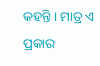କହନ୍ତି। ମାତ୍ର ଏ ପ୍ରକାର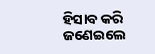ହିସାବ କରି ଜଣେଇଲେ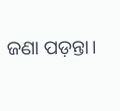ଜଣା ପଡ଼ନ୍ତା।